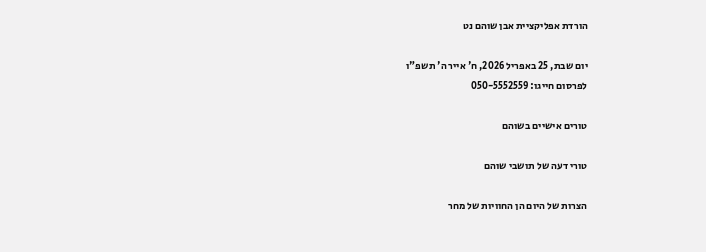הורדת אפליקציית אבן שוהם נט

יום שבת, 25 באפריל 2026, ח' אייר ה' תשפ"ו
לפרסום חייגו: 050-5552559

טורים אישיים בשוהם

טורי דעה של תושבי שוהם

הצרות של היום הן החוויות של מחר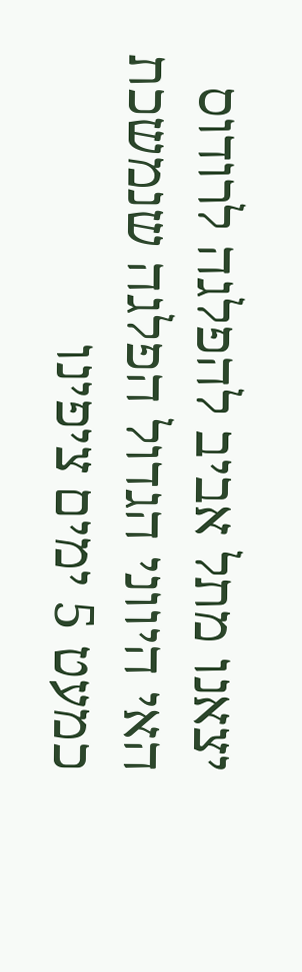יצאנו מתל אביב להפלגה לרודוס האי היווני הגדול הפלגה שנמשכת כמעט 5 ימים ציפינו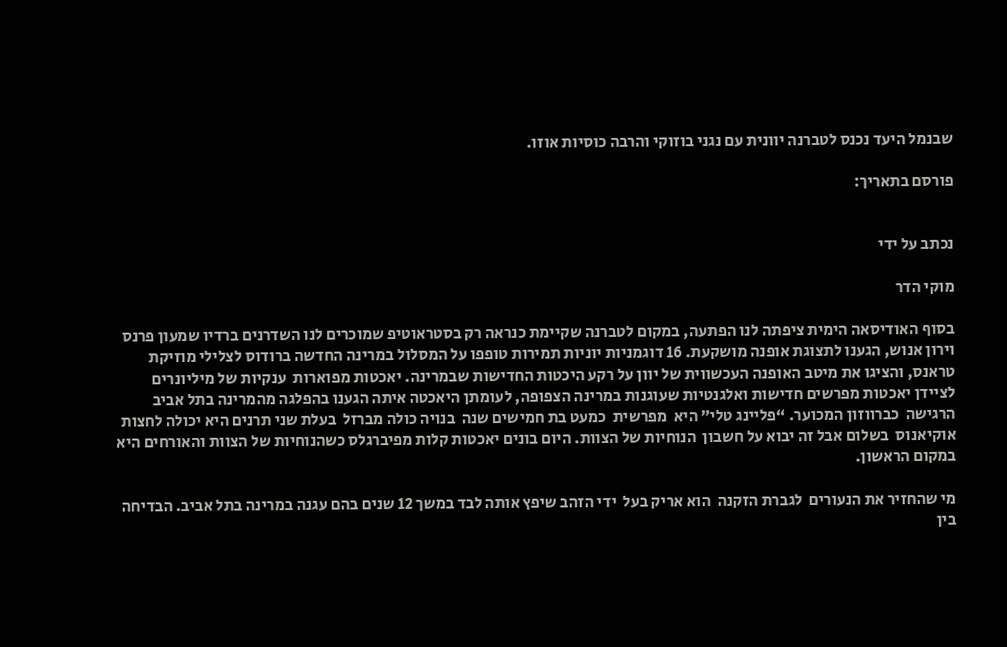שבנמל היעד נכנס לטברנה יוונית עם נגני בוזוקי והרבה כוסיות אוזו.

פורסם בתאריך:


נכתב על ידי

מוקי הדר

בסוף האודיסאה הימית ציפתה לנו הפתעה, במקום לטברנה שקיימת כנראה רק בסטראוטיפ שמוכרים לנו השדרנים ברדיו שמעון פרנס וירון אנוש, הגענו לתצוגת אופנה מושקעת. 16 דוגמניות יוניות תמירות טופפו על המסלול במרינה החדשה ברודוס לצלילי מוזיקת טראנס, והציגו את מיטב האופנה העכשווית של יוון על רקע היכטות החדישות שבמרינה. יאכטות מפוארות  ענקיות של מיליונרים לציידן יאכטות מפרשים חדישות ואלגנטיות שעוגנות במרינה הצפופה, לעומתן היאכטה איתה הגענו בהפלגה מהמרינה בתל אביב הרגישה  כברווזון המכוער. “פליינג טלי” היא  מפרשית  כמעט בת חמישים שנה  בנויה כולה מברזל  בעלת שני תרנים היא יכולה לחצות אוקיאנוס  בשלום אבל זה יבוא על חשבון  הנוחיות של הצוות. היום בונים יאכטות קלות מפיברגלס כשהנוחיות של הצוות והאורחים היא במקום הראשון.

מי שהחזיר את הנעורים  לגברת הזקנה  הוא אריק בעל  ידי הזהב שיפץ אותה לבד במשך 12 שנים בהם עגנה במרינה בתל אביב. הבדיחה בין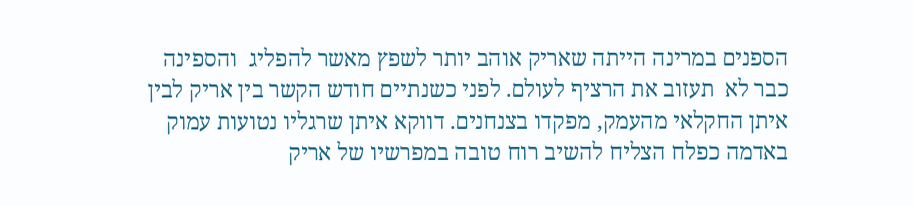הספנים במרינה הייתה שאריק אוהב יותר לשפץ מאשר להפליג  והספינה  כבר לא  תעזוב את הרציף לעולם. לפני כשנתיים חודש הקשר בין אריק לבין איתן החקלאי מהעמק, מפקדו בצנחנים. דווקא איתן שרגליו נטועות עמוק באדמה כפלח הצליח להשיב רוח טובה במפרשיו של אריק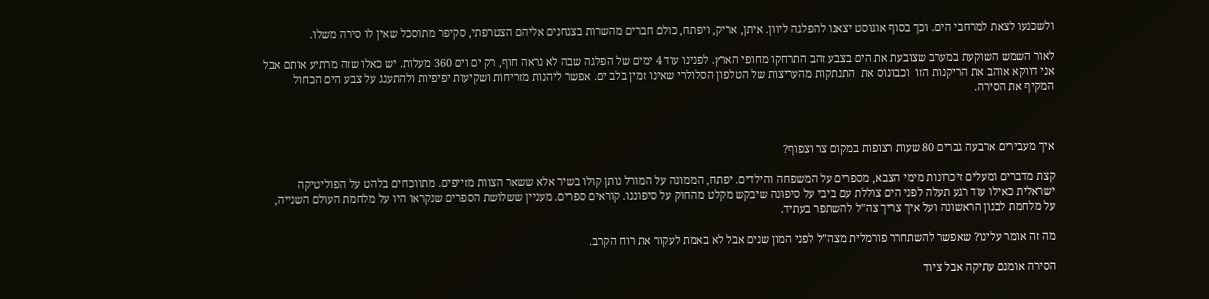ולשכנעו לצאת למרחבי הים. וכך בסוף אוגוסט יצאנו להפלגה ליוון. איתן, אריק, ויפתח, כולם חברים מהשרות בצנחנים אליהם הצטרפתי, סקיפר מתוסכל שאין לו סירה משלו.

לאור השמש השוקעת במערב שצובעת את הים בצבע זהב התרחקו מחופי הארץ. לפנינו עוד 4 ימים של הפלגה שבה לא נראה חוף, רק ים וים 360 מעלות. יש כאלו שזה מרתיע אותם אבל  אני דווקא אוהב את הריקנות הזו  וכבונוס את  התנתקות מהעריצות של הטלפון הסלולרי שאינו זמין בלב ים. אפשר ליהנות מזריחות ושקיעות יפיפיות ולהתענג על צבע הים הכחול המקיף את הסירה.



איך מעבירים ארבעה גברים 80 שעות רצופות במקום צר וצפוף?

קצת מדברים ומעלים זיכרונות מימי הצבא, מספרים על המשפחה והילדים. יפתח, הממונה על המורל נותן קולו בשיר אלא ששאר הצוות מזייפים. מתווכחים בלהט על הפוליטיקה ישראלית כאילו עוד רגע תעלה לפני הים צוללת עם ביבי על סיפונה שיבקש מקלט מהחוק על סיפוננו. קוראים ספרים. מעניין ששלושת הספרים שנקראו היו על מלחמת העולם השנייה, על מלחמת לבנון הראשונה ועל איך צריך צה”ל להשתפר בעתיד.

מה זה אומר עלינו? שאפשר להשתחרר פורמלית מצה”ל לפני המון שנים אבל לא באמת לעקור את רוח הקרב.

הסירה אומנם עתיקה אבל ציוד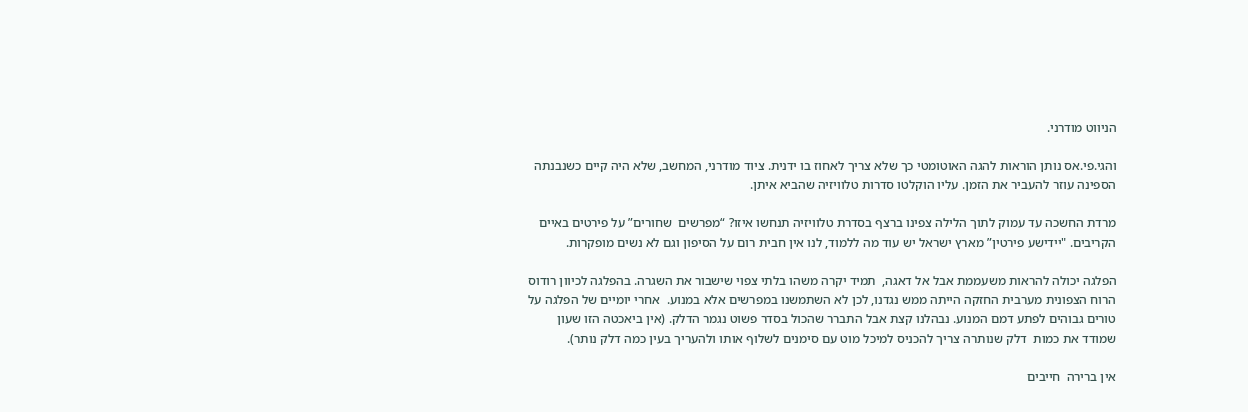הניווט מודרני.

והגי.פי.אס נותן הוראות להגה האוטומטי כך שלא צריך לאחוז בו ידנית. ציוד מודרני, המחשב, שלא היה קיים כשנבנתה הספינה עוזר להעביר את הזמן. עליו הוקלטו סדרות טלוויזיה שהביא איתן.

מרדת החשכה עד עמוק לתוך הלילה צפינו ברצף בסדרת טלוויזיה תנחשו איזו? “מפרשים  שחורים” על פירטים באיים הקריבים. "יידישע פירטין” מארץ ישראל יש עוד מה ללמוד, לנו אין חבית רום על הסיפון וגם לא נשים מופקרות.

הפלגה יכולה להראות משעממת אבל אל דאגה,  תמיד יקרה משהו בלתי צפוי שישבור את השגרה. בהפלגה לכיוון רודוס הרוח הצפונית מערבית החזקה הייתה ממש נגדנו, לכן לא השתמשנו במפרשים אלא במנוע.  אחרי יומיים של הפלגה על טורים גבוהים לפתע דמם המנוע. נבהלנו קצת אבל התברר שהכול בסדר פשוט נגמר הדלק. (אין ביאכטה הזו שעון שמודד את כמות  דלק שנותרה צריך להכניס למיכל מוט עם סימנים לשלוף אותו ולהעריך בעין כמה דלק נותר).

אין ברירה  חייבים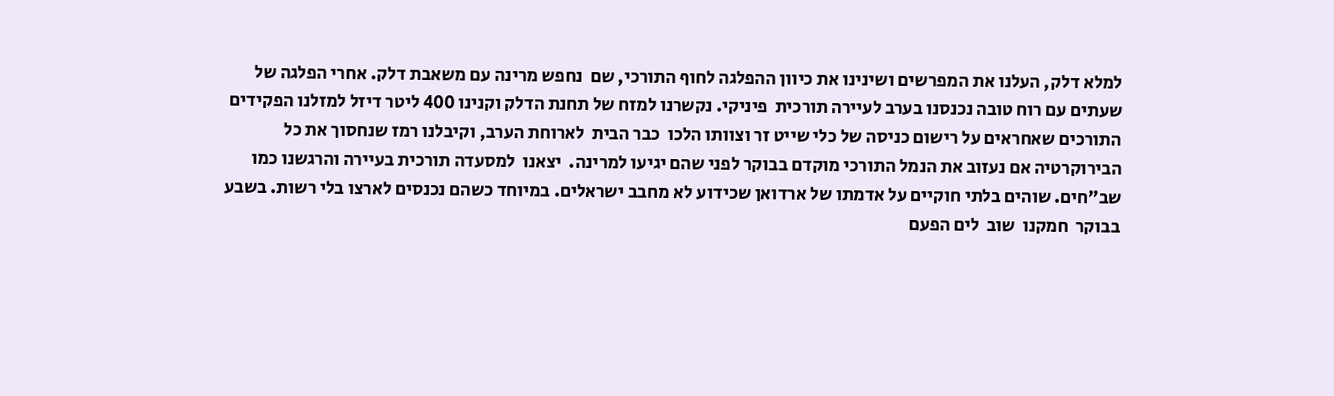למלא דלק, העלנו את המפרשים ושינינו את כיוון ההפלגה לחוף התורכי, שם  נחפש מרינה עם משאבת דלק. אחרי הפלגה של שעתים עם רוח טובה נכנסנו בערב לעיירה תורכית  פיניקי. נקשרנו למזח של תחנת הדלק וקנינו 400 ליטר דיזל למזלנו הפקידים התורכים שאחראים על רישום כניסה של כלי שייט זר וצוותו הלכו  כבר הבית  לארוחת הערב, וקיבלנו רמז שנחסוך את כל הבירוקרטיה אם נעזוב את הנמל התורכי מוקדם בבוקר לפני שהם יגיעו למרינה.  יצאנו  למסעדה תורכית בעיירה והרגשנו כמו שב”חים. שוהים בלתי חוקיים על אדמתו של ארדואן שכידוע לא מחבב ישראלים. במיוחד כשהם נכנסים לארצו בלי רשות. בשבע בבוקר  חמקנו  שוב  לים הפעם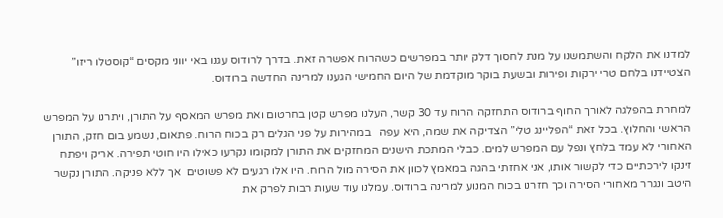למדנו את הלקח והשתמשנו על מנת לחסוך דלק יותר במפרשים כשהרוח אפשרה זאת. בדרך לרודוס עגנו באי יווני מקסים “קוסטלו ריזו” הצטיידנו בלחם טרי ירקות ופירות ובשעת בוקר מוקדמת של היום החמישי הגענו למרינה החדשה ברודוס.

למחרת בהפלגה לאורך החוף ברודוס התחזקה הרוח עד 30 קשר, העלנו מפרש קטן בחרטום ואת מפרש המאסף על התורן, ויתרנו על המפרש הראשי והחלוץ. בכל זאת “הפליינג טלי” הצדיקה את שמה, היא עפה   במהירות על פני הגלים רק בכוח הרוח. פתאום, נשמע בום חזק, התורן האחורי לא עמד בלחץ ונפל עם המפרש למים. כבלי המתכת הישנים המחזקים את התורן למקומו נקרעו כאילו היו חוטי תפירה. אריק ויפתח זינקו לירכתיים כדי לקשור אותו, אני אחזתי בהגה במאמץ לכוון את הסירה מול הרוח. היו אלו רגעים לא פשוטים  אך ללא פניקה. התורן נקשר היטב ונגרר מאחורי הסירה וכך חזרנו בכוח המנוע למרינה ברודוס. עמלנו עוד שעות רבות לפרק את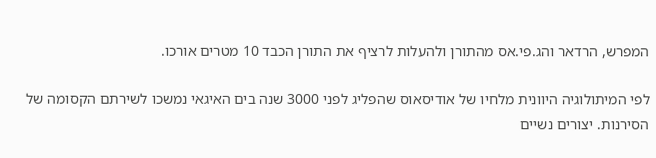המפרש, הרדאר והג.פי.אס מהתורן ולהעלות לרציף את התורן הכבד 10 מטרים אורכו.

לפי המיתולוגיה היוונית מלחיו של אודיסאוס שהפליג לפני 3000 שנה בים האיגאי נמשכו לשירתם הקסומה של הסירנות. יצורים נשיים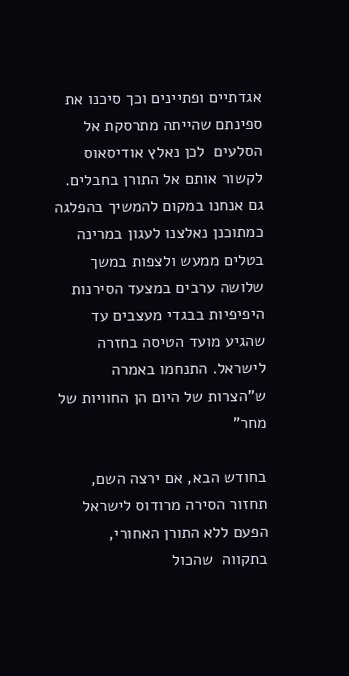אגדתיים ופתיינים וכך סיכנו את ספינתם שהייתה מתרסקת אל הסלעים  לכן נאלץ אודיסאוס  לקשור אותם אל התורן בחבלים. גם אנחנו במקום להמשיך בהפלגה כמתוכנן נאלצנו לעגון במרינה בטלים ממעש ולצפות במשך שלושה ערבים במצעד הסירנות היפיפיות בבגדי מעצבים עד שהגיע מועד הטיסה בחזרה לישראל. התנחמו באמרה ש”הצרות של היום הן החוויות של מחר”

בחודש הבא, אם ירצה השם, תחזור הסירה מרודוס לישראל הפעם ללא התורן האחורי, בתקווה  שהכול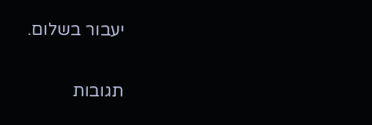יעבור בשלום.

תגובות